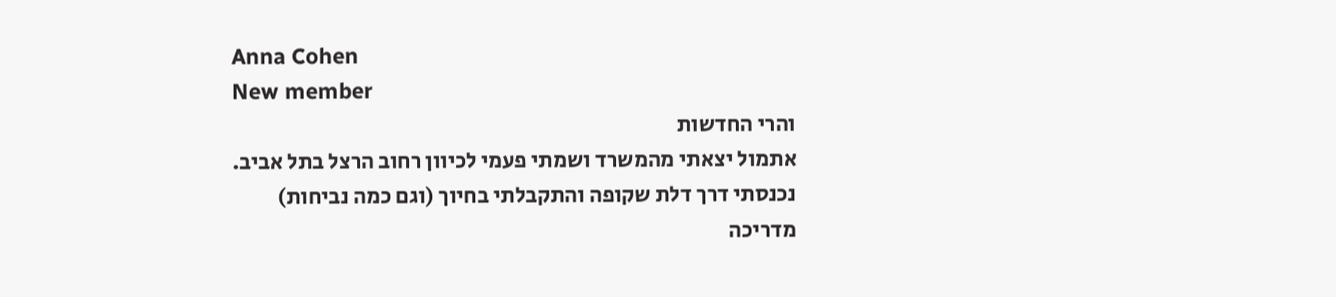Anna Cohen
New member
והרי החדשות
אתמול יצאתי מהמשרד ושמתי פעמי לכיוון רחוב הרצל בתל אביב.
נכנסתי דרך דלת שקופה והתקבלתי בחיוך (וגם כמה נביחות)
מדריכה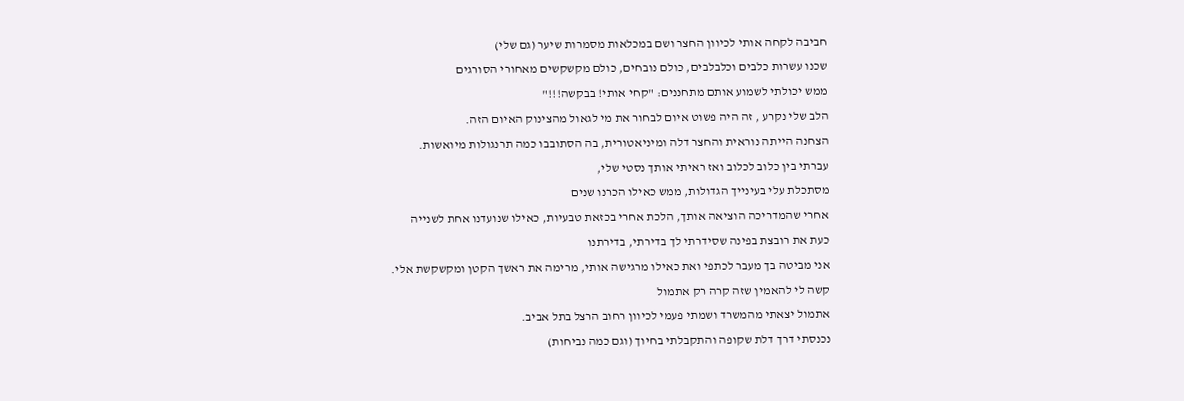חביבה לקחה אותי לכיוון החצר ושם במכלאות מסמרות שיער (גם שלי)
שכנו עשרות כלבים וכלבלבים, כולם נובחים, כולם מקשקשים מאחורי הסורגים
ממש יכולתי לשמוע אותם מתחננים: "קחי אותי! בבקשה!!!"
הלב שלי נקרע , זה היה פשוט איום לבחור את מי לגאול מהצינוק האיום הזה.
הצחנה הייתה נוראית והחצר דלה ומיניאטורית, בה הסתובבו כמה תרנגולות מיואשות.
עברתי בין כלוב לכלוב ואז ראיתי אותך נסטי שלי,
מסתכלת עלי בעינייך הגדולות, ממש כאילו הכרנו שנים
אחרי שהמדריכה הוציאה אותך, הלכת אחרי בכזאת טבעיות, כאילו שנועדנו אחת לשנייה
כעת את רובצת בפינה שסידרתי לך בדירתי, בדירתנו
אני מביטה בך מעבר לכתפי ואת כאילו מרגישה אותי, מרימה את ראשך הקטן ומקשקשת אלי.
קשה לי להאמין שזה קרה רק אתמול
אתמול יצאתי מהמשרד ושמתי פעמי לכיוון רחוב הרצל בתל אביב.
נכנסתי דרך דלת שקופה והתקבלתי בחיוך (וגם כמה נביחות)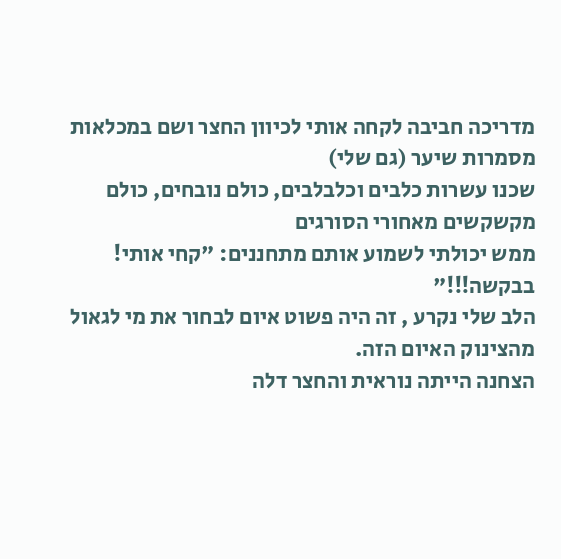מדריכה חביבה לקחה אותי לכיוון החצר ושם במכלאות מסמרות שיער (גם שלי)
שכנו עשרות כלבים וכלבלבים, כולם נובחים, כולם מקשקשים מאחורי הסורגים
ממש יכולתי לשמוע אותם מתחננים: "קחי אותי! בבקשה!!!"
הלב שלי נקרע , זה היה פשוט איום לבחור את מי לגאול מהצינוק האיום הזה.
הצחנה הייתה נוראית והחצר דלה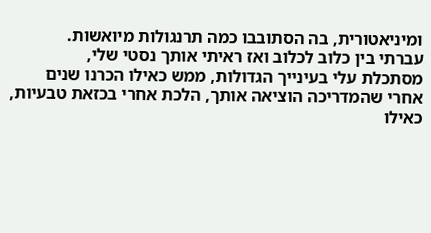ומיניאטורית, בה הסתובבו כמה תרנגולות מיואשות.
עברתי בין כלוב לכלוב ואז ראיתי אותך נסטי שלי,
מסתכלת עלי בעינייך הגדולות, ממש כאילו הכרנו שנים
אחרי שהמדריכה הוציאה אותך, הלכת אחרי בכזאת טבעיות, כאילו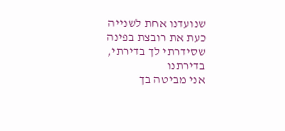שנועדנו אחת לשנייה
כעת את רובצת בפינה שסידרתי לך בדירתי, בדירתנו
אני מביטה בך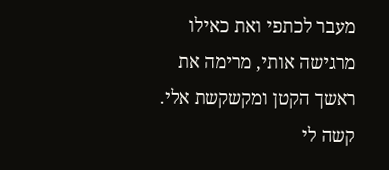מעבר לכתפי ואת כאילו מרגישה אותי, מרימה את ראשך הקטן ומקשקשת אלי.
קשה לי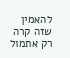להאמין שזה קרה רק אתמול